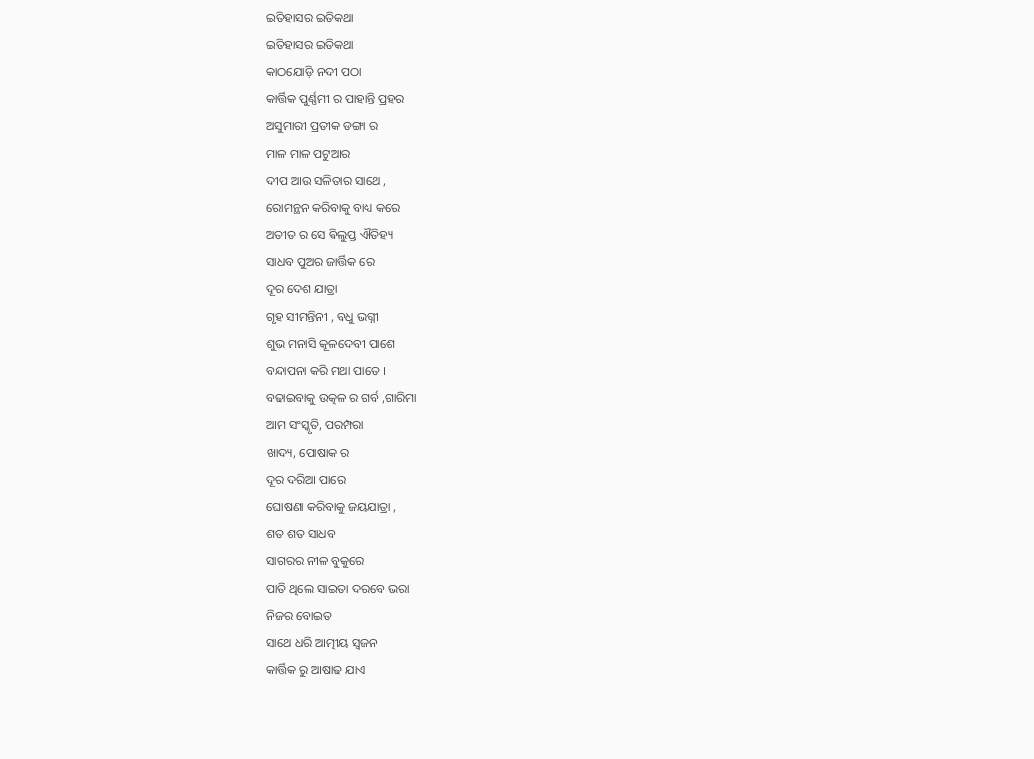ଇତିହାସର ଇତିକଥା
ଇତିହାସର ଇତିକଥା
କାଠଯୋଡ଼ି ନଦୀ ପଠା
କାର୍ତ୍ତିକ ପୁର୍ଣ୍ଣମୀ ର ପାହାନ୍ତି ପ୍ରହର
ଅସୁମାରୀ ପ୍ରତୀକ ଡଙ୍ଗା ର
ମାଳ ମାଳ ପଟୁଆର
ଦୀପ ଆଉ ସଳିତାର ସାଥେ ,
ରୋମନ୍ଥନ କରିବାକୁ ବାଧ୍ୟ କରେ
ଅତୀତ ର ସେ ଵିଲୁପ୍ତ ଐତିହ୍ୟ
ସାଧବ ପୁଅର ଜାର୍ତ୍ତିକ ରେ
ଦୂର ଦେଶ ଯାତ୍ରା
ଗୃହ ସୀମନ୍ତିନୀ , ବଧୁ ଭଗ୍ନୀ
ଶୁଭ ମନାସି କୂଳଦେବୀ ପାଶେ
ବନ୍ଦାପନା କରି ମଥା ପାତେ ।
ବଢାଇବାକୁ ଉତ୍କଳ ର ଗର୍ବ ,ଗାରିମା
ଆମ ସଂସ୍କୃତି, ପରମ୍ପରା
ଖାଦ୍ୟ, ପୋଷାକ ର
ଦୂର ଦରିଆ ପାରେ
ଘୋଷଣା କରିବାକୁ ଜୟଯାତ୍ରା ,
ଶତ ଶତ ସାଧବ
ସାଗରର ନୀଳ ବୁକୁରେ
ପାତି ଥିଲେ ସାଇତା ଦରବେ ଭରା
ନିଜର ବୋଇତ
ସାଥେ ଧରି ଆତ୍ମୀୟ ସ୍ୱଜନ
କାର୍ତ୍ତିକ ରୁ ଆଷାଢ ଯାଏ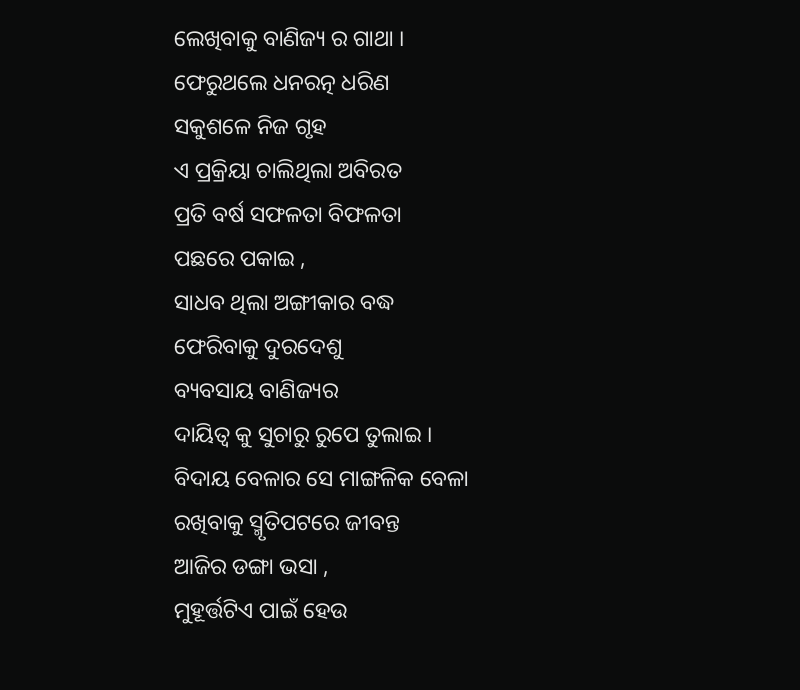ଲେଖିବାକୁ ବାଣିଜ୍ୟ ର ଗାଥା ।
ଫେରୁଥଲେ ଧନରତ୍ନ ଧରିଣ
ସକୁଶଳେ ନିଜ ଗୃହ
ଏ ପ୍ରକ୍ରିୟା ଚାଲିଥିଲା ଅବିରତ
ପ୍ରତି ବର୍ଷ ସଫଳତା ବିଫଳତା
ପଛରେ ପକାଇ ,
ସାଧବ ଥିଲା ଅଙ୍ଗୀକାର ବଦ୍ଧ
ଫେରିବାକୁ ଦୁରଦେଶୁ
ବ୍ୟବସାୟ ବାଣିଜ୍ୟର
ଦାୟିତ୍ୱ କୁ ସୁଚାରୁ ରୁପେ ତୁଲାଇ ।
ବିଦାୟ ବେଳାର ସେ ମାଙ୍ଗଳିକ ବେଳା
ରଖିବାକୁ ସ୍ମୃତିପଟରେ ଜୀବନ୍ତ
ଆଜିର ଡଙ୍ଗା ଭସା ,
ମୁହୂର୍ତ୍ତଟିଏ ପାଇଁ ହେଉ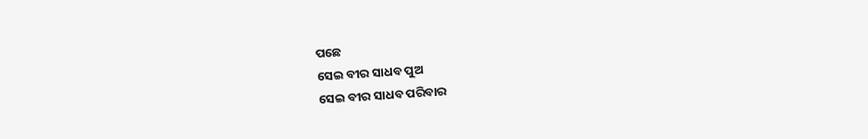ପଛେ
ସେଇ ବୀର ସାଧବ ପୁଅ
ସେଇ ବୀର ସାଧବ ପରିବାର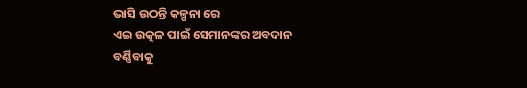ଭାସି ଉଠନ୍ତି କଳ୍ପନା ରେ
ଏଇ ଉତ୍କଳ ପାଇଁ ସେମାନଙ୍କର ଅବଦାନ
ବର୍ଣ୍ଣିବାକୁ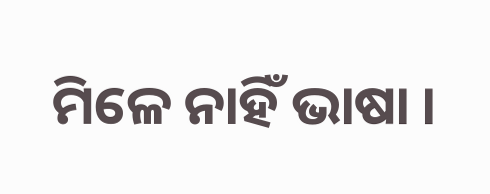ମିଳେ ନାହିଁ ଭାଷା ।